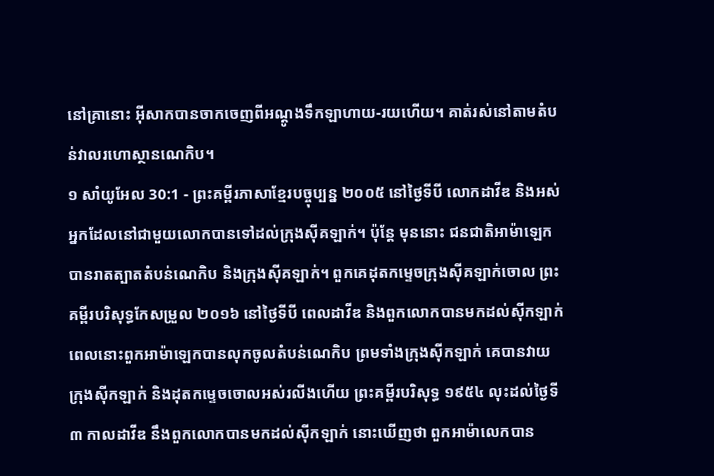នៅគ្រានោះ អ៊ីសាកបានចាកចេញពីអណ្ដូងទឹកឡាហាយ-រយហើយ។ គាត់រស់នៅតាមតំបន់វាលរហោស្ថានណេកិប។
១ សាំយូអែល 30:1 - ព្រះគម្ពីរភាសាខ្មែរបច្ចុប្បន្ន ២០០៥ នៅថ្ងៃទីបី លោកដាវីឌ និងអស់អ្នកដែលនៅជាមួយលោកបានទៅដល់ក្រុងស៊ីគឡាក់។ ប៉ុន្តែ មុននោះ ជនជាតិអាម៉ាឡេកបានរាតត្បាតតំបន់ណេកិប និងក្រុងស៊ីគឡាក់។ ពួកគេដុតកម្ទេចក្រុងស៊ីគឡាក់ចោល ព្រះគម្ពីរបរិសុទ្ធកែសម្រួល ២០១៦ នៅថ្ងៃទីបី ពេលដាវីឌ និងពួកលោកបានមកដល់ស៊ីកឡាក់ ពេលនោះពួកអាម៉ាឡេកបានលុកចូលតំបន់ណេកិប ព្រមទាំងក្រុងស៊ីកឡាក់ គេបានវាយក្រុងស៊ីកឡាក់ និងដុតកម្ទេចចោលអស់រលីងហើយ ព្រះគម្ពីរបរិសុទ្ធ ១៩៥៤ លុះដល់ថ្ងៃទី៣ កាលដាវីឌ នឹងពួកលោកបានមកដល់ស៊ីកឡាក់ នោះឃើញថា ពួកអាម៉ាលេកបាន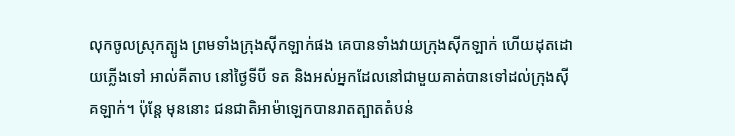លុកចូលស្រុកត្បូង ព្រមទាំងក្រុងស៊ីកឡាក់ផង គេបានទាំងវាយក្រុងស៊ីកឡាក់ ហើយដុតដោយភ្លើងទៅ អាល់គីតាប នៅថ្ងៃទីបី ទត និងអស់អ្នកដែលនៅជាមួយគាត់បានទៅដល់ក្រុងស៊ីគឡាក់។ ប៉ុន្តែ មុននោះ ជនជាតិអាម៉ាឡេកបានរាតត្បាតតំបន់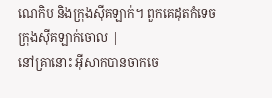ណេកិប និងក្រុងស៊ីគឡាក់។ ពួកគេដុតកំទេចក្រុងស៊ីគឡាក់ចោល |
នៅគ្រានោះ អ៊ីសាកបានចាកចេ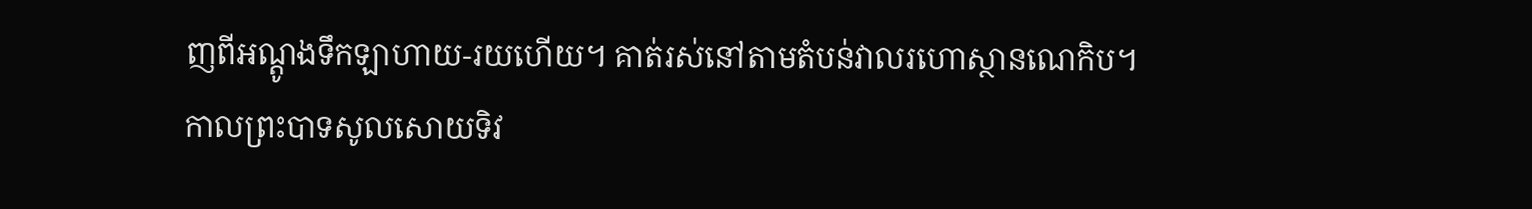ញពីអណ្ដូងទឹកឡាហាយ-រយហើយ។ គាត់រស់នៅតាមតំបន់វាលរហោស្ថានណេកិប។
កាលព្រះបាទសូលសោយទិវ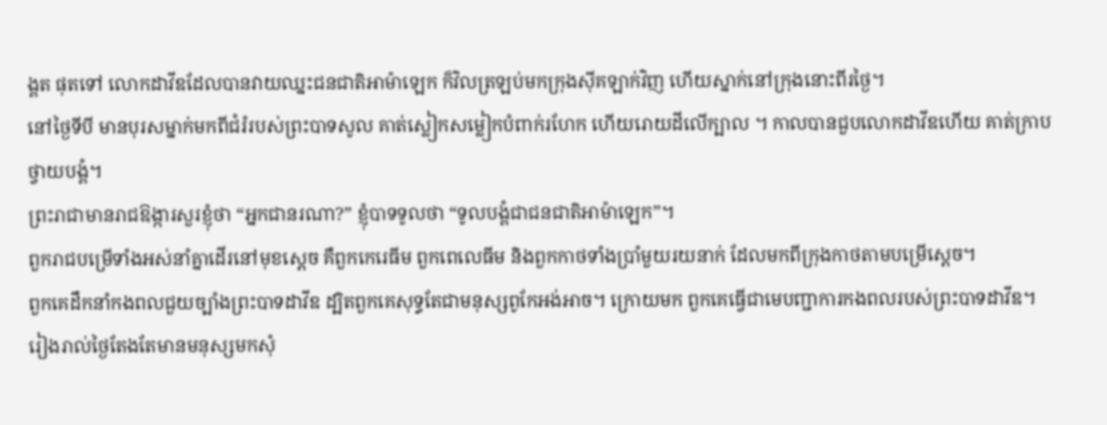ង្គត ផុតទៅ លោកដាវីឌដែលបានវាយឈ្នះជនជាតិអាម៉ាឡេក ក៏វិលត្រឡប់មកក្រុងស៊ីគឡាក់វិញ ហើយស្នាក់នៅក្រុងនោះពីរថ្ងៃ។
នៅថ្ងៃទីបី មានបុរសម្នាក់មកពីជំរំរបស់ព្រះបាទសូល គាត់ស្លៀកសម្លៀកបំពាក់រហែក ហើយរោយដីលើក្បាល ។ កាលបានជួបលោកដាវីឌហើយ គាត់ក្រាបថ្វាយបង្គំ។
ព្រះរាជាមានរាជឱង្ការសួរខ្ញុំថា “អ្នកជានរណា?” ខ្ញុំបាទទូលថា “ទូលបង្គំជាជនជាតិអាម៉ាឡេក”។
ពួករាជបម្រើទាំងអស់នាំគ្នាដើរនៅមុខស្ដេច គឺពួកកេរេធីម ពួកពេលេធីម និងពួកកាថទាំងប្រាំមួយរយនាក់ ដែលមកពីក្រុងកាថតាមបម្រើស្ដេច។
ពួកគេដឹកនាំកងពលជួយច្បាំងព្រះបាទដាវីឌ ដ្បិតពួកគេសុទ្ធតែជាមនុស្សពូកែអង់អាច។ ក្រោយមក ពួកគេធ្វើជាមេបញ្ជាការកងពលរបស់ព្រះបាទដាវីឌ។
រៀងរាល់ថ្ងៃតែងតែមានមនុស្សមកសុំ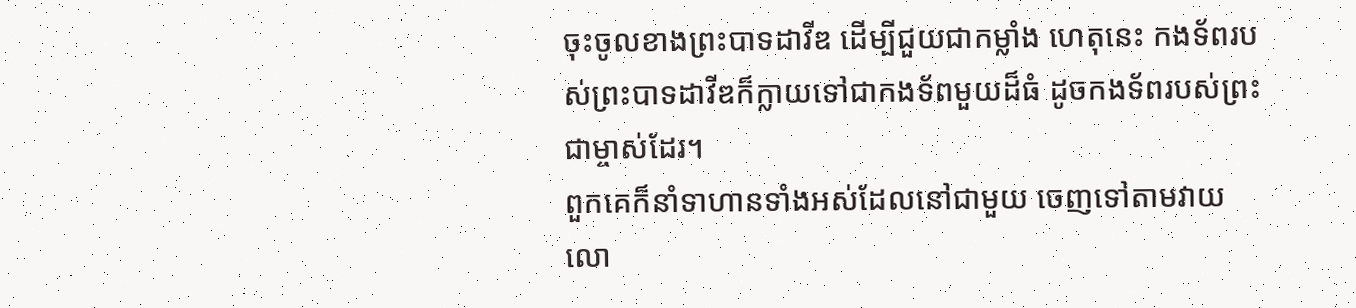ចុះចូលខាងព្រះបាទដាវីឌ ដើម្បីជួយជាកម្លាំង ហេតុនេះ កងទ័ពរបស់ព្រះបាទដាវីឌក៏ក្លាយទៅជាកងទ័ពមួយដ៏ធំ ដូចកងទ័ពរបស់ព្រះជាម្ចាស់ដែរ។
ពួកគេក៏នាំទាហានទាំងអស់ដែលនៅជាមួយ ចេញទៅតាមវាយលោ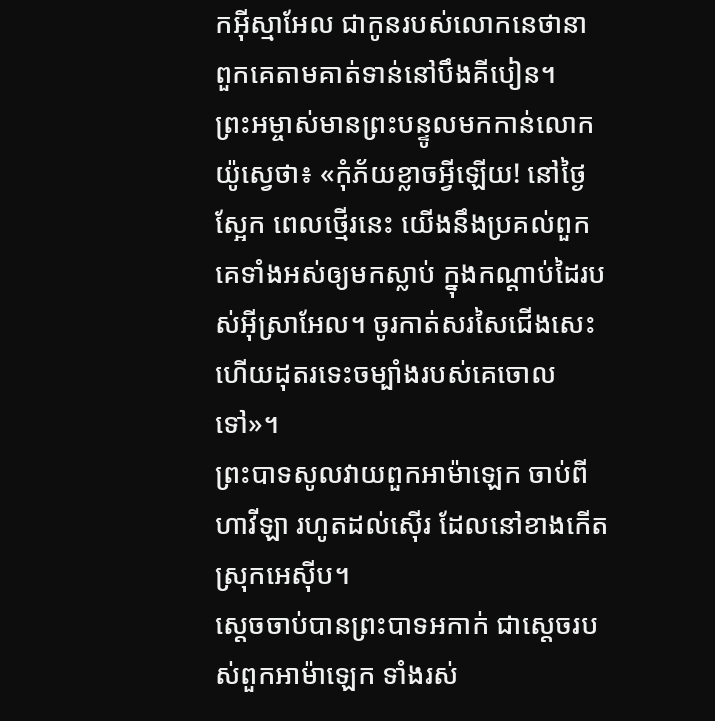កអ៊ីស្មាអែល ជាកូនរបស់លោកនេថានា ពួកគេតាមគាត់ទាន់នៅបឹងគីបៀន។
ព្រះអម្ចាស់មានព្រះបន្ទូលមកកាន់លោកយ៉ូស្វេថា៖ «កុំភ័យខ្លាចអ្វីឡើយ! នៅថ្ងៃស្អែក ពេលថ្មើរនេះ យើងនឹងប្រគល់ពួកគេទាំងអស់ឲ្យមកស្លាប់ ក្នុងកណ្ដាប់ដៃរបស់អ៊ីស្រាអែល។ ចូរកាត់សរសៃជើងសេះ ហើយដុតរទេះចម្បាំងរបស់គេចោលទៅ»។
ព្រះបាទសូលវាយពួកអាម៉ាឡេក ចាប់ពីហាវីឡា រហូតដល់ស៊ើរ ដែលនៅខាងកើតស្រុកអេស៊ីប។
ស្ដេចចាប់បានព្រះបាទអកាក់ ជាស្ដេចរបស់ពួកអាម៉ាឡេក ទាំងរស់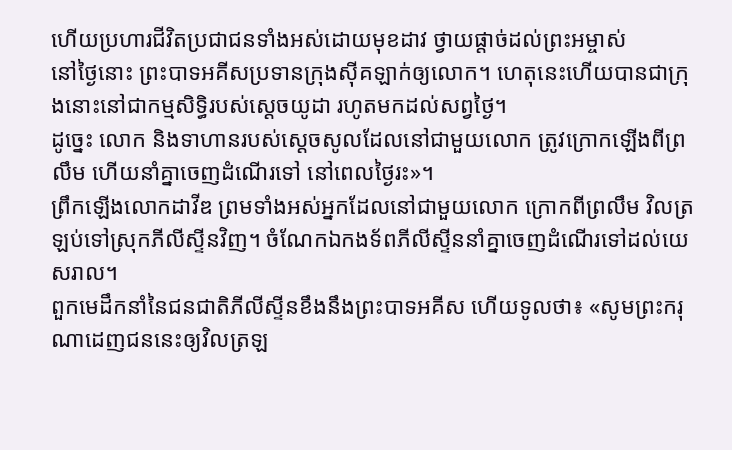ហើយប្រហារជីវិតប្រជាជនទាំងអស់ដោយមុខដាវ ថ្វាយផ្ដាច់ដល់ព្រះអម្ចាស់
នៅថ្ងៃនោះ ព្រះបាទអគីសប្រទានក្រុងស៊ីគឡាក់ឲ្យលោក។ ហេតុនេះហើយបានជាក្រុងនោះនៅជាកម្មសិទ្ធិរបស់ស្ដេចយូដា រហូតមកដល់សព្វថ្ងៃ។
ដូច្នេះ លោក និងទាហានរបស់ស្ដេចសូលដែលនៅជាមួយលោក ត្រូវក្រោកឡើងពីព្រលឹម ហើយនាំគ្នាចេញដំណើរទៅ នៅពេលថ្ងៃរះ»។
ព្រឹកឡើងលោកដាវីឌ ព្រមទាំងអស់អ្នកដែលនៅជាមួយលោក ក្រោកពីព្រលឹម វិលត្រឡប់ទៅស្រុកភីលីស្ទីនវិញ។ ចំណែកឯកងទ័ពភីលីស្ទីននាំគ្នាចេញដំណើរទៅដល់យេសរាល។
ពួកមេដឹកនាំនៃជនជាតិភីលីស្ទីនខឹងនឹងព្រះបាទអគីស ហើយទូលថា៖ «សូមព្រះករុណាដេញជននេះឲ្យវិលត្រឡ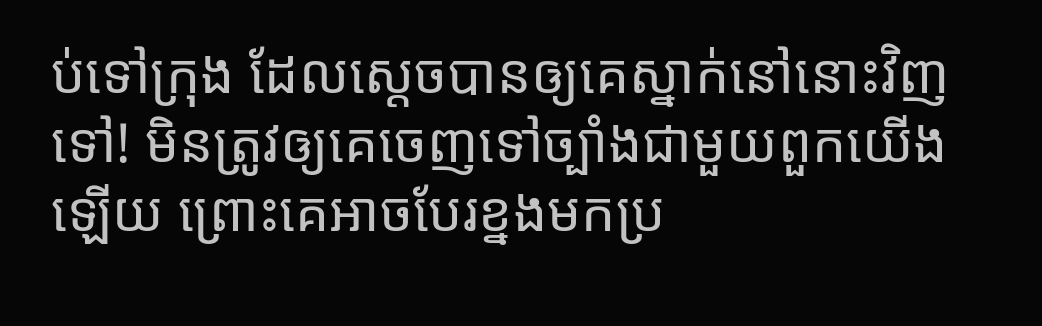ប់ទៅក្រុង ដែលស្ដេចបានឲ្យគេស្នាក់នៅនោះវិញទៅ! មិនត្រូវឲ្យគេចេញទៅច្បាំងជាមួយពួកយើងឡើយ ព្រោះគេអាចបែរខ្នងមកប្រ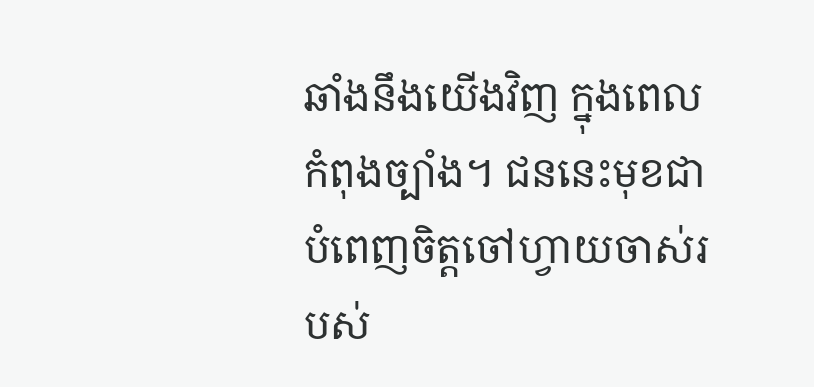ឆាំងនឹងយើងវិញ ក្នុងពេលកំពុងច្បាំង។ ជននេះមុខជាបំពេញចិត្តចៅហ្វាយចាស់របស់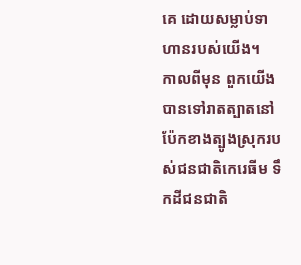គេ ដោយសម្លាប់ទាហានរបស់យើង។
កាលពីមុន ពួកយើងបានទៅរាតត្បាតនៅប៉ែកខាងត្បូងស្រុករបស់ជនជាតិកេរេធីម ទឹកដីជនជាតិ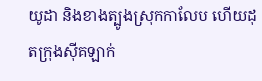យូដា និងខាងត្បូងស្រុកកាលែប ហើយដុតក្រុងស៊ីគឡាក់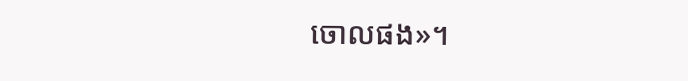ចោលផង»។